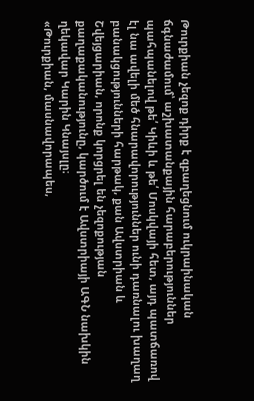Թուրքիան չեզոք դիրք է զբաղեցնում ուկրաինական ճգնաժամում՝ աշխատանքային հարաբերություններ պահպանելով թե՛ Կիևի և թե՛ Մոսկվայի հետ, այդ պատճառով էլ նա ավելի մեծ հնարավորություններ ունի դառնալու խաղաղ բանակցությունների հարթակ, քան Ավստրիան և Շվեյցարիան, որոնք կորցրել են չեզոքության քաղաքականությունը, կարծում է Ավստրիայի ԱԳՆ նախկին ղեկավար Կարին Կնայսլը։
«Թուրքիան, մասնավորապես,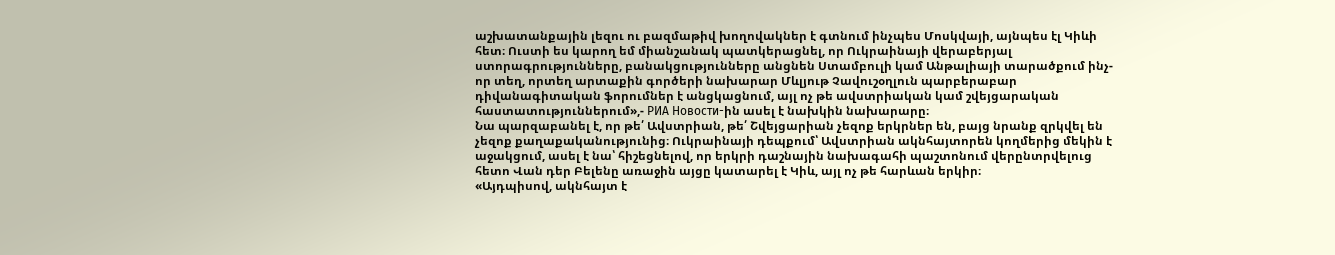աշխատանքային լեզու ու բազմաթիվ խողովակներ է գտնում ինչպես Մոսկվայի, այնպես էլ Կիևի հետ։ Ուստի ես կարող եմ միանշանակ պատկերացնել, որ Ուկրաինայի վերաբերյալ ստորագրությունները, բանակցությունները անցնեն Ստամբուլի կամ Անթալիայի տարածքում ինչ-որ տեղ, որտեղ արտաքին գործերի նախարար Մևլյութ Չավուշօղլուն պարբերաբար դիվանագիտական ֆորումներ է անցկացնում, այլ ոչ թե ավստրիական կամ շվեյցարական հաստատություններում»,- РИА Новости-ին ասել է նախկին նախարարը։
Նա պարզաբանել է, որ թե՛ Ավստրիան, թե՛ Շվեյցարիան չեզոք երկրներ են, բայց նրանք զրկվել են չեզոք քաղաքականությունից։ Ուկրաինայի դեպքում՝ Ավստրիան ակնհայտորեն կողմերից մեկին է աջակցում, ասել է նա՝ հիշեցնելով, որ երկրի դաշնային նախագահի պաշտոնում վերընտրվելուց հետո Վան դեր Բելենը առաջին այցը կատարել է Կիև, այլ ոչ թե հարևան երկիր։
«Այդպիսով, ակնհայտ է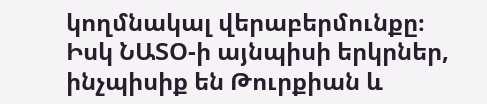կողմնակալ վերաբերմունքը։ Իսկ ՆԱՏՕ-ի այնպիսի երկրներ, ինչպիսիք են Թուրքիան և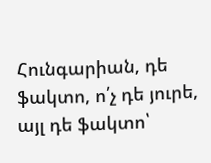Հունգարիան, դե ֆակտո, ո՛չ դե յուրե, այլ դե ֆակտո՝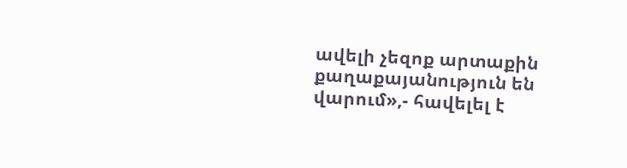ավելի չեզոք արտաքին քաղաքայանություն են վարում»,- հավելել է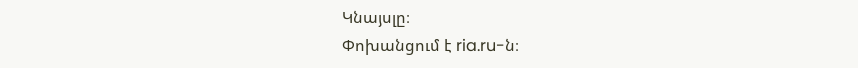Կնայսլը։
Փոխանցում է ria.ru-ն։